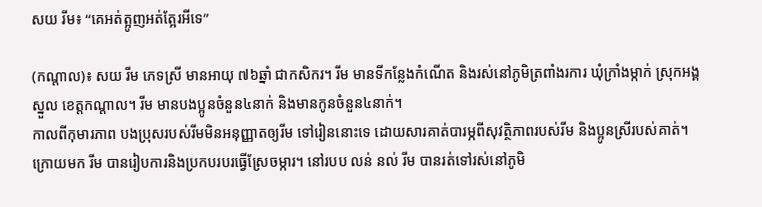សយ រីម៖ “គេអត់ត្អូញអត់ត្អែរអីទេ”

(កណ្ដាល)៖ សយ រីម ភេទស្រី មានអាយុ ៧៦ឆ្នាំ ជាកសិករ។ រីម មានទីកន្លែងកំណើត និងរស់នៅភូមិត្រពាំងរការ ឃុំក្រាំងម្កាក់ ស្រុកអង្គស្នួល ខេត្តកណ្ដាល។ រីម មានបងប្អូនចំនួន៤នាក់ និងមានកូនចំនួន៤នាក់។
កាលពីកុមារភាព បងប្រុសរបស់រីមមិនអនុញ្ញាតឲ្យរីម ទៅរៀននោះទេ ដោយសារគាត់បារម្ភពីសុវត្ថិភាពរបស់រីម និងប្អូនស្រីរបស់គាត់។ ក្រោយមក រីម បានរៀបការនិងប្រកបរបរធ្វើស្រែចម្ការ។ នៅរបប លន់ នល់ រីម បានរត់ទៅរស់នៅភូមិ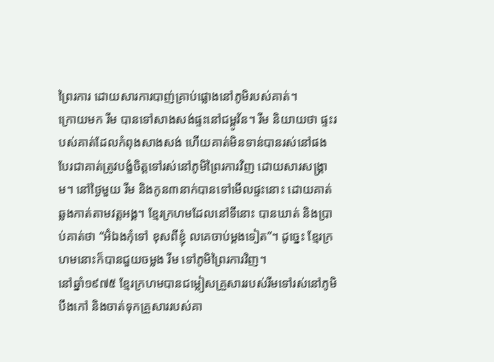ព្រៃរការ ដោយសារការបាញ់គ្រាប់ផ្លោងនៅភូមិរបស់គាត់។
ក្រោយមក រីម បានទៅសាងសង់ផ្ទះនៅជម្ពូវ័ន។ រីម និយាយថា ផ្ទះរបស់គាត់ដែលកំពុងសាងសង់ ហើយគាត់មិនទាន់បានរស់នៅផង បែរជាគាត់ត្រូវបង្ខំចិត្តទៅរស់នៅភូមិព្រៃរការវិញ ដោយសារសង្គ្រាម។ នៅថ្ងៃមួយ រីម និងកូន៣នាក់បានទៅមើលផ្ទះនោះ ដោយគាត់ឆ្លងកាត់តាមវត្តអង្គ។ ខ្មែរក្រហមដែលនៅទីនោះ បានឃាត់ និងប្រាប់គាត់ថា “អ៊ំឯងកុំទៅ ខុសពីខ្ញុំ លគេចាប់ម្តងទៀត”។ ដូច្នេះ ខ្មែរក្រហមនោះក៏បានជួយចម្លង រីម ទៅភូមិព្រៃរការវិញ។
នៅឆ្នាំ១៩៧៥ ខ្មែរក្រហមបានជម្លៀសគ្រួសាររបស់រីមទៅរស់នៅភូមិបឹងកៅ និងចាត់ទុកគ្រួសាររបស់គា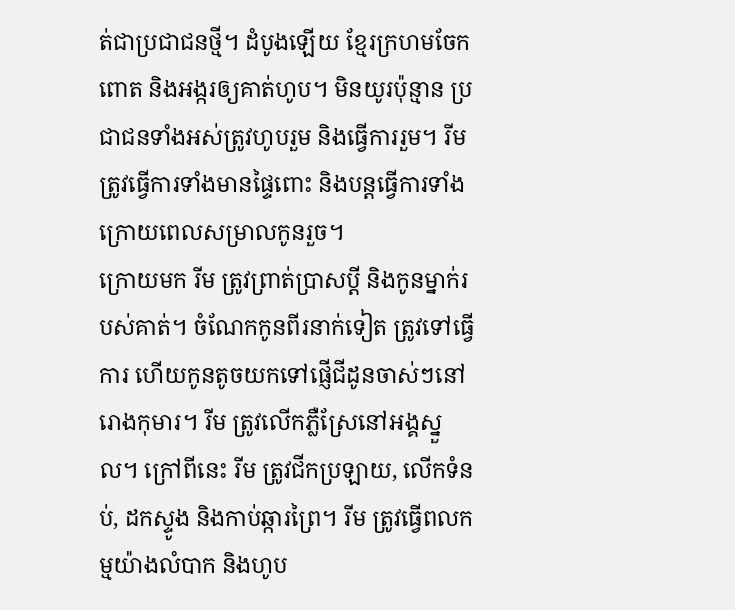ត់ជាប្រជាជនថ្មី។ ដំបូងឡើយ ខ្មែរក្រហមចែកពោត និងអង្ករឲ្យគាត់ហូប។ មិនយូរប៉ុន្មាន ប្រជាជនទាំងអស់ត្រូវហូបរួម និងធ្វើការរួម។ រីម ត្រូវធ្វើការទាំងមានផ្ទៃពោះ និងបន្តធ្វើការទាំងក្រោយពេលសម្រាលកូនរួច។
ក្រោយមក រីម ត្រូវព្រាត់ប្រាសប្តី និងកូនម្នាក់របស់គាត់។ ចំណែកកូនពីរនាក់ទៀត ត្រូវទៅធ្វើការ ហើយកូនតូចយកទៅផ្ញើជីដូនចាស់ៗនៅរោងកុមារ។ រីម ត្រូវលើកភ្លឺស្រែនៅអង្គស្នួល។ ក្រៅពីនេះ រីម ត្រូវជីកប្រឡាយ, លើកទំនប់, ដកស្ទូង និងកាប់ឆ្ការព្រៃ។ រីម ត្រូវធ្វើពលកម្មយ៉ាងលំបាក និងហូប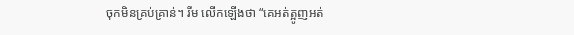ចុកមិនគ្រប់គ្រាន់។ រីម លើកឡើងថា “គេអត់ត្អូញអត់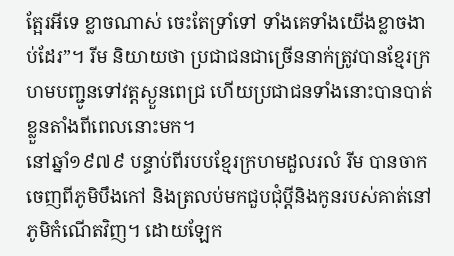ត្អែរអីទេ ខ្លាចណាស់ ចេះតែទ្រាំទៅ ទាំងគេទាំងយើងខ្លាចងាប់ដែរ”។ រីម និយាយថា ប្រជាជនជាច្រើននាក់ត្រូវបានខ្មែរក្រហមបញ្ជូនទៅវត្តស្ងួនពេជ្រ ហើយប្រជាជនទាំងនោះបានបាត់ខ្លួនតាំងពីពេលនោះមក។
នៅឆ្នាំ១៩៧៩ បន្ទាប់ពីរបបខ្មែរក្រហមដួលរលំ រីម បានចាកចេញពីភូមិបឹងកៅ និងត្រលប់មកជួបជុំប្តីនិងកូនរបស់គាត់នៅភូមិកំណើតវិញ។ ដោយឡែក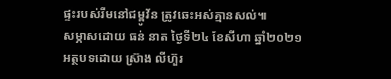ផ្ទះរបស់រីមនៅជម្ពូវ័ន ត្រូវឆេះអស់គ្មានសល់៕
សម្ភាសដោយ ធន់ នាត ថ្ងៃទី២៤ ខែសីហា ឆ្នាំ២០២១
អត្ថបទដោយ ស្រ៊ាង លីហ៊ួរ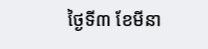ថ្ងៃទី៣ ខែមីនា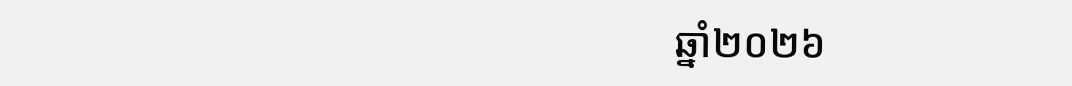ឆ្នាំ២០២៦